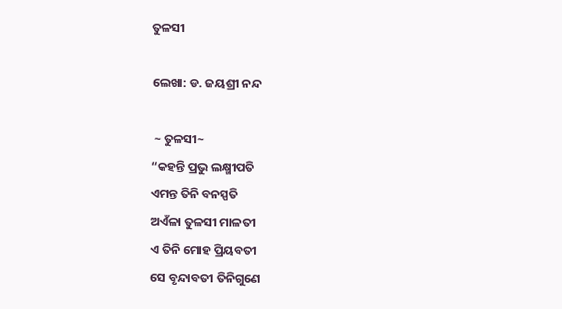ତୁଳସୀ

ଲେଖା: ଡ. ଜୟଶ୍ରୀ ନନ୍ଦ

 ~ ତୁଳସୀ~
“କହନ୍ତି ପ୍ରଭୁ ଲକ୍ଷ୍ମୀପତି
ଏମନ୍ତ ତିନି ବନସ୍ପତି
ଅଏଁଳା ତୁଳସୀ ମାଳତୀ
ଏ ତିନି ମୋହ ପ୍ରିୟବତୀ
ସେ ବୃନ୍ଦାବତୀ ତିନିଗୁଣେ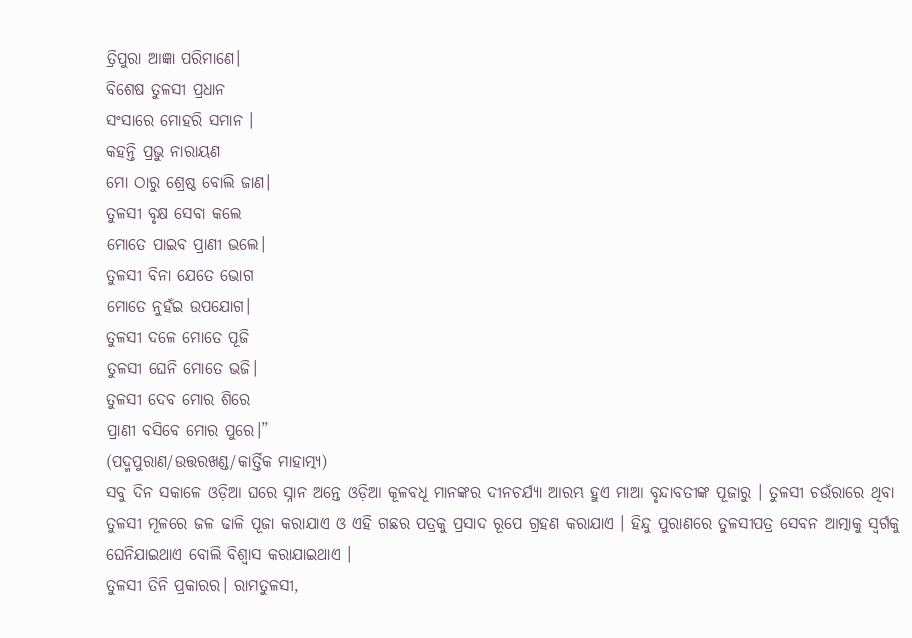ତ୍ରିପୁରା ଆଜ୍ଞା ପରିମାଣେ।
ବିଶେଷ ତୁଳସୀ ପ୍ରଧାନ
ସଂସାରେ ମୋହରି ସମାନ ।
କହନ୍ତି ପ୍ରଭୁ ନାରାୟଣ
ମୋ ଠାରୁ ଶ୍ରେଷ୍ଠ ବୋଲି ଜାଣ।
ତୁଳସୀ ବୃକ୍ଷ ସେବା କଲେ
ମୋତେ ପାଇବ ପ୍ରାଣୀ ଭଲେ।
ତୁଳସୀ ବିନା ଯେତେ ଭୋଗ
ମୋତେ ନୁହଁଇ ଉପଯୋଗ।
ତୁଳସୀ ଦଳେ ମୋତେ ପୂଜି
ତୁଳସୀ ଘେନି ମୋତେ ଭଜି।
ତୁଳସୀ ଦେବ ମୋର ଶିରେ
ପ୍ରାଣୀ ବସିବେ ମୋର ପୁରେ।”
(ପଦ୍ମପୁରାଣ/ଉତ୍ତରଖଣ୍ଡ/କାର୍ତ୍ତିକ ମାହାତ୍ମ୍ୟ)
ସବୁ ଦିନ ସକାଳେ ଓଡ଼ିଆ ଘରେ ସ୍ନାନ ଅନ୍ତେ ଓଡ଼ିଆ କୂଳବଧୂ ମାନଙ୍କର ଦୀନଚର୍ଯ୍ୟା ଆରମ୍ଭ ହୁଏ ମାଆ ବୃନ୍ଦାବତୀଙ୍କ ପୂଜାରୁ । ତୁଳସୀ ଚଉଁରାରେ ଥିବା ତୁଳସୀ ମୂଳରେ ଜଳ ଢାଳି ପୂଜା କରାଯାଏ ଓ ଏହି ଗଛର ପତ୍ରକୁ ପ୍ରସାଦ ରୂପେ ଗ୍ରହଣ କରାଯାଏ । ହିନ୍ଦୁ ପୁରାଣରେ ତୁଳସୀପତ୍ର ସେବନ ଆତ୍ମାକୁ ସ୍ୱର୍ଗକୁ ଘେନିଯାଇଥାଏ ବୋଲି ବିଶ୍ୱାସ କରାଯାଇଥାଏ ।
ତୁଳସୀ ତିନି ପ୍ରକାରର। ରାମତୁଳସୀ,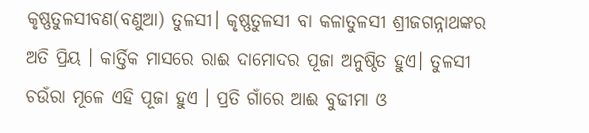କୃଷ୍ଣତୁଳସୀବଣ(ବଣୁଆ) ତୁଳସୀ। କୃଷ୍ଣତୁଳସୀ ବା କଳାତୁଳସୀ ଶ୍ରୀଜଗନ୍ନାଥଙ୍କର ଅତି ପ୍ରିୟ । କାର୍ତ୍ତିକ ମାସରେ ରାଈ ଦାମୋଦର ପୂଜା ଅନୁଷ୍ଠିତ ହୁଏ। ତୁଳସୀ ଚଉଁରା ମୂଳେ ଏହି ପୂଜା ହୁଏ । ପ୍ରତି ଗାଁରେ ଆଈ ବୁଢୀମା ଓ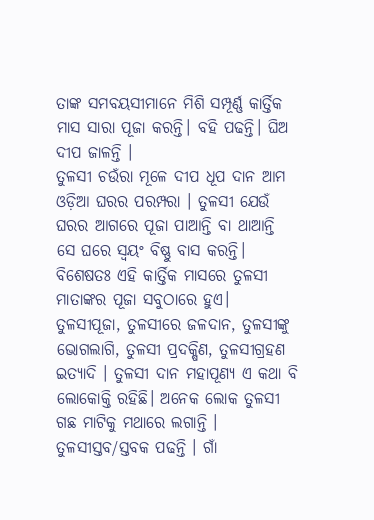ତାଙ୍କ ସମବୟସୀମାନେ ମିଶି ସମ୍ପୂର୍ଣ୍ଣ କାର୍ତ୍ତିକ ମାସ ସାରା ପୂଜା କରନ୍ତି। ବହି ପଢନ୍ତି। ଘିଅ ଦୀପ ଜାଳନ୍ତି ।
ତୁଳସୀ ଚଉଁରା ମୂଳେ ଦୀପ ଧୂପ ଦାନ ଆମ ଓଡ଼ିଆ ଘରର ପରମ୍ପରା । ତୁଳସୀ ଯେଉଁ ଘରର ଆଗରେ ପୂଜା ପାଆନ୍ତି ବା ଥାଆନ୍ତି ସେ ଘରେ ସ୍ବୟଂ ବିଷ୍ଣୁ ବାସ କରନ୍ତି। ବିଶେଷତଃ ଏହି କାର୍ତ୍ତିକ ମାସରେ ତୁଳସୀ ମାତାଙ୍କର ପୂଜା ସବୁଠାରେ ହୁଏ। ତୁଳସୀପୂଜା, ତୁଳସୀରେ ଜଳଦାନ, ତୁଳସୀଙ୍କୁ ଭୋଗଲାଗି, ତୁଳସୀ ପ୍ରଦକ୍ଷିଣ, ତୁଳସୀଗ୍ରହଣ ଇତ୍ୟାଦି । ତୁଳସୀ ଦାନ ମହାପୂଣ୍ୟ ଏ କଥା ବି ଲୋକୋକ୍ତି ରହିଛି। ଅନେକ ଲୋକ ତୁଳସୀ ଗଛ ମାଟିକୁ ମଥାରେ ଲଗାନ୍ତି । ତୁଳସୀସ୍ତବ/ସ୍ତବକ ପଢନ୍ତି । ଗାଁ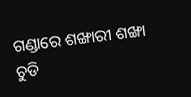ଗଣ୍ଡାରେ ଶଙ୍ଖାରୀ ଶଙ୍ଖା ଚୁଡି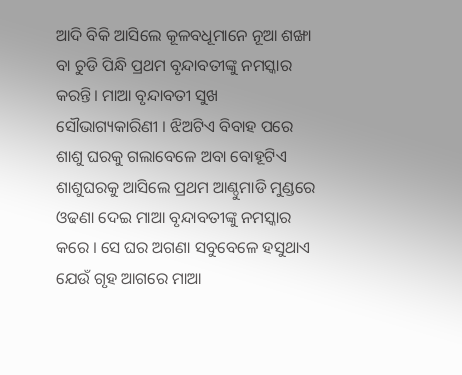ଆଦି ବିକି ଆସିଲେ କୂଳବଧୂମାନେ ନୂଆ ଶଙ୍ଖା ବା ଚୁଡି ପିନ୍ଧି ପ୍ରଥମ ବୃନ୍ଦାବତୀଙ୍କୁ ନମସ୍କାର କରନ୍ତି। ମାଆ ବୃନ୍ଦାବତୀ ସୁଖ ସୌଭାଗ୍ୟକାରିଣୀ । ଝିଅଟିଏ ବିବାହ ପରେ ଶାଶୁ ଘରକୁ ଗଲାବେଳେ ଅବା ବୋହୂଟିଏ ଶାଶୁଘରକୁ ଆସିଲେ ପ୍ରଥମ ଆଣ୍ଠୁମାଡି ମୁଣ୍ଡରେ ଓଢଣା ଦେଇ ମାଆ ବୃନ୍ଦାବତୀଙ୍କୁ ନମସ୍କାର କରେ । ସେ ଘର ଅଗଣା ସବୁବେଳେ ହସୁଥାଏ ଯେଉଁ ଗୃହ ଆଗରେ ମାଆ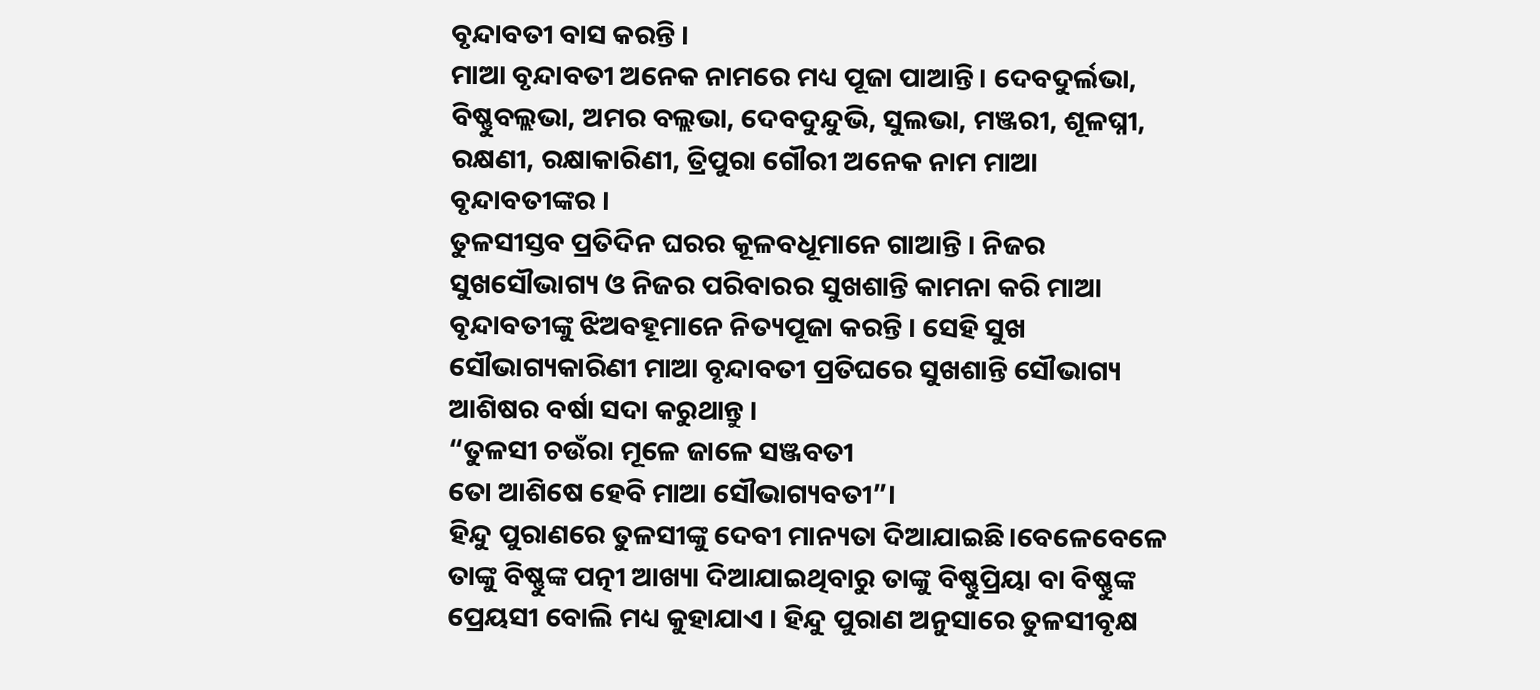ବୃନ୍ଦାବତୀ ବାସ କରନ୍ତି ।
ମାଆ ବୃନ୍ଦାବତୀ ଅନେକ ନାମରେ ମଧ୍ୟ ପୂଜା ପାଆନ୍ତି। ଦେବଦୁର୍ଲଭା, ବିଷ୍ଣୁବଲ୍ଲଭା, ଅମର ବଲ୍ଲଭା, ଦେବଦୁନ୍ଦୁଭି, ସୁଲଭା, ମଞ୍ଜରୀ, ଶୂଳଘ୍ନୀ, ରକ୍ଷଣୀ, ରକ୍ଷାକାରିଣୀ, ତ୍ରିପୁରା ଗୌରୀ ଅନେକ ନାମ ମାଆ ବୃନ୍ଦାବତୀଙ୍କର ।
ତୁଳସୀସ୍ତବ ପ୍ରତିଦିନ ଘରର କୂଳବଧୂମାନେ ଗାଆନ୍ତି । ନିଜର ସୁଖସୌଭାଗ୍ୟ ଓ ନିଜର ପରିବାରର ସୁଖଶାନ୍ତି କାମନା କରି ମାଆ ବୃନ୍ଦାବତୀଙ୍କୁ ଝିଅବହୂମାନେ ନିତ୍ୟପୂଜା କରନ୍ତି । ସେହି ସୁଖ ସୌଭାଗ୍ୟକାରିଣୀ ମାଆ ବୃନ୍ଦାବତୀ ପ୍ରତିଘରେ ସୁଖଶାନ୍ତି ସୌଭାଗ୍ୟ ଆଶିଷର ବର୍ଷା ସଦା କରୁଥାନ୍ତୁ ।
“ତୁଳସୀ ଚଉଁରା ମୂଳେ ଜାଳେ ସଞ୍ଜବତୀ
ତୋ ଆଶିଷେ ହେବି ମାଆ ସୌଭାଗ୍ୟବତୀ”।
ହିନ୍ଦୁ ପୁରାଣରେ ତୁଳସୀଙ୍କୁ ଦେବୀ ମାନ୍ୟତା ଦିଆଯାଇଛି।ବେଳେବେଳେ ତାଙ୍କୁ ବିଷ୍ଣୁଙ୍କ ପତ୍ନୀ ଆଖ୍ୟା ଦିଆଯାଇଥିବାରୁ ତାଙ୍କୁ ବିଷ୍ଣୁପ୍ରିୟା ବା ବିଷ୍ଣୁଙ୍କ ପ୍ରେୟସୀ ବୋଲି ମଧ୍ୟ କୁହାଯାଏ । ହିନ୍ଦୁ ପୁରାଣ ଅନୁସାରେ ତୁଳସୀବୃକ୍ଷ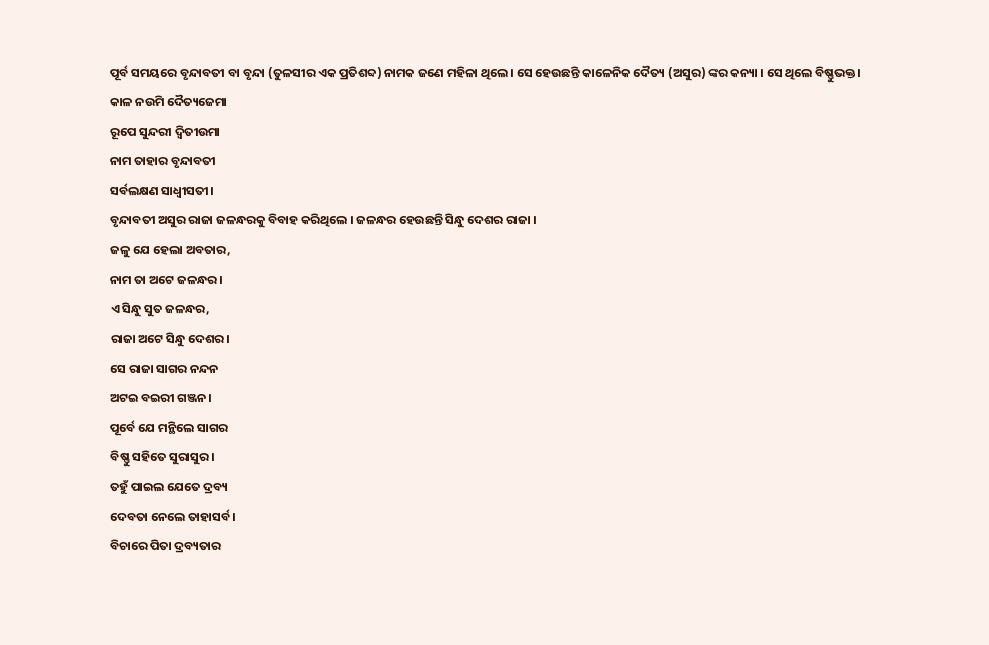ପୂର୍ବ ସମୟରେ ବୃନ୍ଦାବତୀ ବା ବୃନ୍ଦା (ତୁଳସୀର ଏକ ପ୍ରତିଶବ୍ଦ) ନାମକ ଜଣେ ମହିଳା ଥିଲେ । ସେ ହେଉଛନ୍ତି କାଳେନିକ ଦୈତ୍ୟ (ଅସୁର) ଙ୍କର କନ୍ୟା । ସେ ଥିଲେ ବିଷ୍ଣୁଭକ୍ତ।
କାଳ ନଉମି ଦୈତ୍ୟଜେମା
ରୂପେ ସୁନ୍ଦରୀ ଦ୍ବିତୀଉମା
ନାମ ତାହାର ବୃନ୍ଦାବତୀ
ସର୍ବଲକ୍ଷଣ ସାଧ୍ବୀସତୀ।
ବୃନ୍ଦାବତୀ ଅସୁର ରାଜା ଜଳନ୍ଧରକୁ ବିବାହ କରିଥିଲେ । ଜଳନ୍ଧର ହେଉଛନ୍ତି ସିନ୍ଧୁ ଦେଶର ରାଜା ।
ଜଳୁ ଯେ ହେଲା ଅବତାର,
ନାମ ତା ଅଟେ ଜଳନ୍ଧର।
ଏ ସିନ୍ଧୁ ସୁତ ଜଳନ୍ଧର,
ରାଜା ଅଟେ ସିନ୍ଧୁ ଦେଶର।
ସେ ରାଜା ସାଗର ନନ୍ଦନ
ଅଟଇ ବଇରୀ ଗଞ୍ଜନ।
ପୂର୍ବେ ଯେ ମନ୍ଥିଲେ ସାଗର
ବିଷ୍ଣୁ ସହିତେ ସୁରାସୁର।
ତହୁଁ ପାଇଲ ଯେତେ ଦ୍ରବ୍ୟ
ଦେବତା ନେଲେ ତାହାସର୍ବ।
ବିଚାରେ ପିତା ଦ୍ରବ୍ୟତାର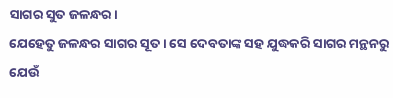ସାଗର ସୁତ ଜଳନ୍ଧର।
ଯେହେତୁ ଜଳନ୍ଧର ସାଗର ସୂତ । ସେ ଦେବତାଙ୍କ ସହ ଯୁଦ୍ଧକରି ସାଗର ମନ୍ଥନରୁ ଯେଉଁ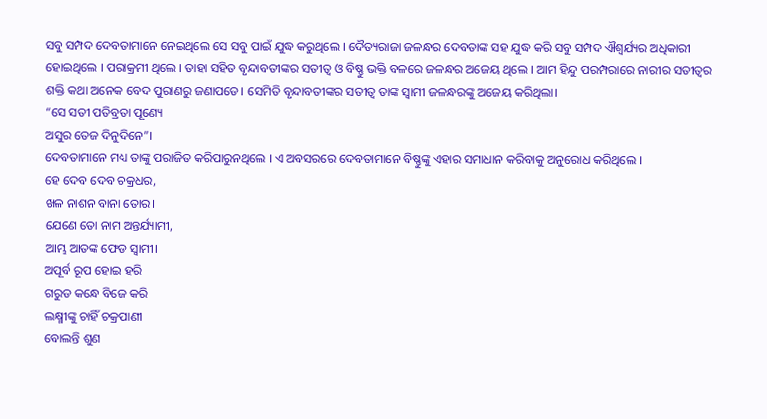ସବୁ ସମ୍ପଦ ଦେବତାମାନେ ନେଇଥିଲେ ସେ ସବୁ ପାଇଁ ଯୁଦ୍ଧ କରୁଥିଲେ । ଦୈତ୍ୟରାଜା ଜଳନ୍ଧର ଦେବତାଙ୍କ ସହ ଯୁଦ୍ଧ କରି ସବୁ ସମ୍ପଦ ଐଶ୍ବର୍ଯ୍ୟର ଅଧିକାରୀ ହୋଇଥିଲେ । ପରାକ୍ରମୀ ଥିଲେ । ତାହା ସହିତ ବୃନ୍ଦାବତୀଙ୍କର ସତୀତ୍ୱ ଓ ବିଷ୍ଣୁ ଭକ୍ତି ବଳରେ ଜଳନ୍ଧର ଅଜେୟ ଥିଲେ । ଆମ ହିନ୍ଦୁ ପରମ୍ପରାରେ ନାରୀର ସତୀତ୍ବର ଶକ୍ତି କଥା ଅନେକ ବେଦ ପୁରାଣରୁ ଜଣାପଡେ। ସେମିତି ବୃନ୍ଦାବତୀଙ୍କର ସତୀତ୍ବ ତାଙ୍କ ସ୍ବାମୀ ଜଳନ୍ଧରଙ୍କୁ ଅଜେୟ କରିଥିଲା।
“ସେ ସତୀ ପତିବ୍ରତା ପୂଣ୍ୟେ
ଅସୁର ତେଜ ଦିନୁଦିନେ”।
ଦେବତାମାନେ ମଧ୍ୟ ତାଙ୍କୁ ପରାଜିତ କରିପାରୁନଥିଲେ । ଏ ଅବସରରେ ଦେବତାମାନେ ବିଷ୍ଣୁଙ୍କୁ ଏହାର ସମାଧାନ କରିବାକୁ ଅନୁରୋଧ କରିଥିଲେ ।
ହେ ଦେବ ଦେବ ଚକ୍ରଧର,
ଖଳ ନାଶନ ବାନା ତୋର।
ଯେଣେ ତୋ ନାମ ଅନ୍ତର୍ଯ୍ୟାମୀ,
ଆମ୍ଭ ଆତଙ୍କ ଫେଡ ସ୍ବାମୀ।
ଅପୂର୍ବ ରୂପ ହୋଇ ହରି
ଗରୁଡ କନ୍ଧେ ବିଜେ କରି
ଲକ୍ଷ୍ମୀଙ୍କୁ ଚାହିଁ ଚକ୍ରପାଣୀ
ବୋଲନ୍ତି ଶୁଣ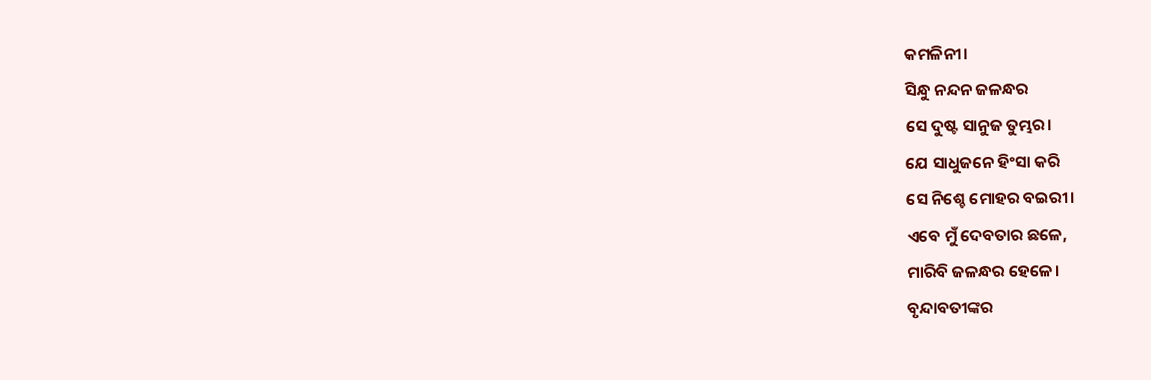କମଳିନୀ।
ସିନ୍ଧୁ ନନ୍ଦନ ଜଳନ୍ଧର
ସେ ଦୁଷ୍ଟ ସାନୁଜ ତୁମ୍ଭର।
ଯେ ସାଧୁଜନେ ହିଂସା କରି
ସେ ନିଶ୍ଚେ ମୋହର ବଇରୀ।
ଏବେ ମୁଁ ଦେବତାର ଛଳେ,
ମାରିବି ଜଳନ୍ଧର ହେଳେ।
ବୃନ୍ଦାବତୀଙ୍କର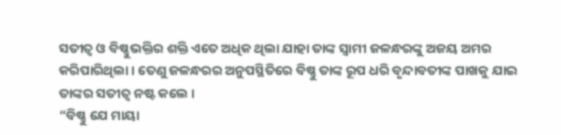ସତୀତ୍ବ ଓ ବିଷ୍ଣୁଭକ୍ତିର ଶକ୍ତି ଏତେ ଅଧିକ ଥିଲା ଯାହା ତାଙ୍କ ସ୍ବାମୀ ଜଳନ୍ଧରଙ୍କୁ ଅଜୟ ଅମର କରିପାରିଥିଲା । ତେଣୁ ଜଳନ୍ଧରର ଅନୁପସ୍ଥିତିରେ ବିଷ୍ଣୁ ତାଙ୍କ ରୂପ ଧରି ବୃନ୍ଦାବତୀଙ୍କ ପାଖକୁ ଯାଇ ତାଙ୍କର ସତୀତ୍ବ ନଷ୍ଟ କଲେ ।
“ବିଷ୍ଣୁ ଯେ ମାୟା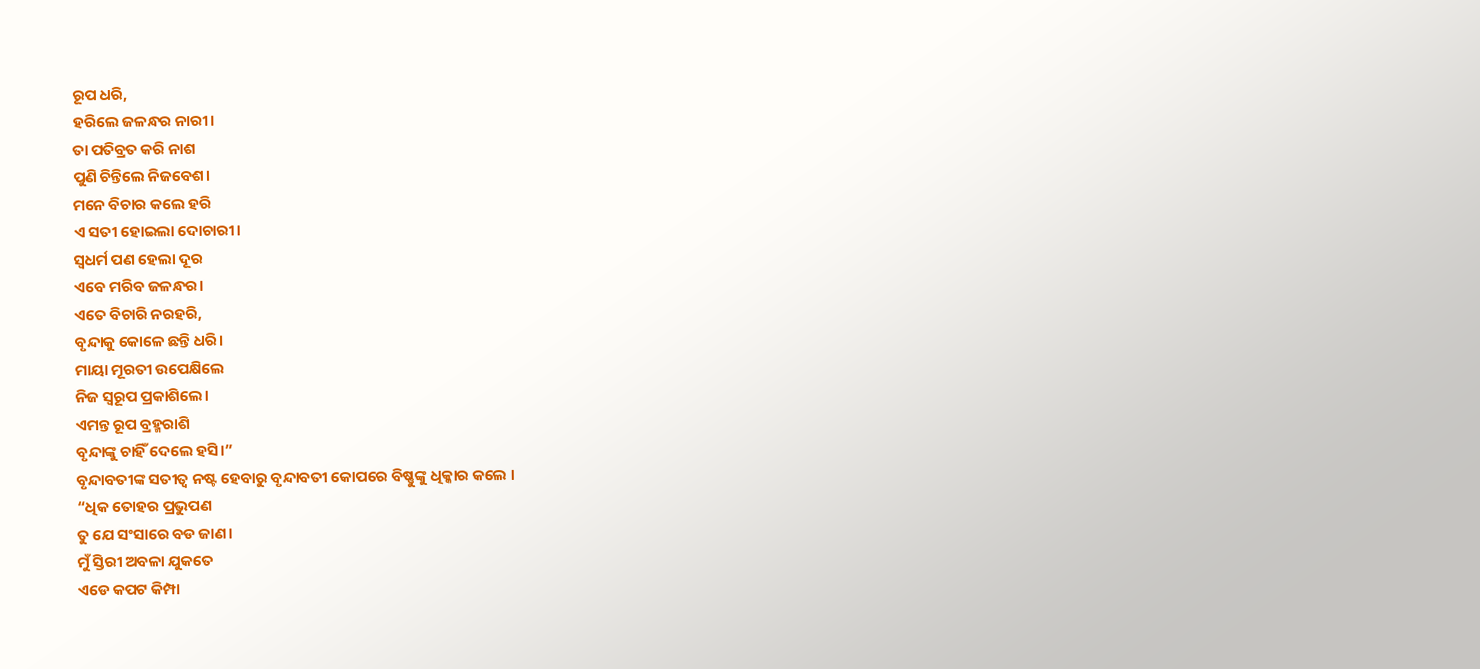ରୂପ ଧରି,
ହରିଲେ ଜଳନ୍ଧର ନାରୀ।
ତା ପତିବ୍ରତ କରି ନାଶ
ପୁଣି ଚିନ୍ତିଲେ ନିଜବେଶ।
ମନେ ବିଚାର କଲେ ହରି
ଏ ସତୀ ହୋଇଲା ଦୋଚାରୀ।
ସ୍ବଧର୍ମ ପଣ ହେଲା ଦୂର
ଏବେ ମରିବ ଜଳନ୍ଧର।
ଏତେ ବିଚାରି ନରହରି,
ବୃନ୍ଦାକୁ କୋଳେ ଛନ୍ତି ଧରି।
ମାୟା ମୂରତୀ ଉପେକ୍ଷିଲେ
ନିଜ ସ୍ବରୂପ ପ୍ରକାଶିଲେ।
ଏମନ୍ତ ରୂପ ବ୍ରହ୍ମରାଶି
ବୃନ୍ଦାଙ୍କୁ ଚାହିଁ ଦେଲେ ହସି।”
ବୃନ୍ଦାବତୀଙ୍କ ସତୀତ୍ବ ନଷ୍ଟ ହେବାରୁ ବୃନ୍ଦାବତୀ କୋପରେ ବିଷ୍ଣୁଙ୍କୁ ଧିକ୍କାର କଲେ ।
“ଧିକ ତୋହର ପ୍ରଭୁପଣ
ତୁ ଯେ ସଂସାରେ ବଡ ଜାଣ।
ମୁଁ ସ୍ତିରୀ ଅବଳା ଯୁକତେ
ଏଡେ କପଟ କିମ୍ପା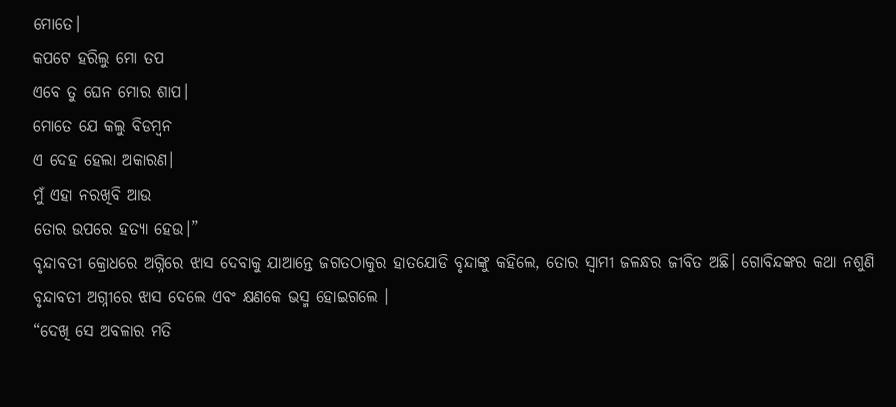ମୋତେ।
କପଟେ ହରିଲୁ ମୋ ତପ
ଏବେ ତୁ ଘେନ ମୋର ଶାପ।
ମୋତେ ଯେ କଲୁ ବିଡମ୍ବନ
ଏ ଦେହ ହେଲା ଅକାରଣ।
ମୁଁ ଏହା ନରଖିବି ଆଉ
ତୋର ଉପରେ ହତ୍ୟା ହେଉ।”
ବୃନ୍ଦାବତୀ କ୍ରୋଧରେ ଅଗ୍ନିରେ ଝାସ ଦେବାକୁ ଯାଆନ୍ତେ ଜଗତଠାକୁର ହାତଯୋଡି ବୃନ୍ଦାଙ୍କୁ କହିଲେ, ତୋର ସ୍ବାମୀ ଜଳନ୍ଧର ଜୀବିତ ଅଛି। ଗୋବିନ୍ଦଙ୍କର କଥା ନଶୁଣି ବୃନ୍ଦାବତୀ ଅଗ୍ନୀରେ ଝାସ ଦେଲେ ଏବଂ କ୍ଷଣକେ ଭସ୍ମ ହୋଇଗଲେ ।
“ଦେଖି ସେ ଅବଳାର ମତି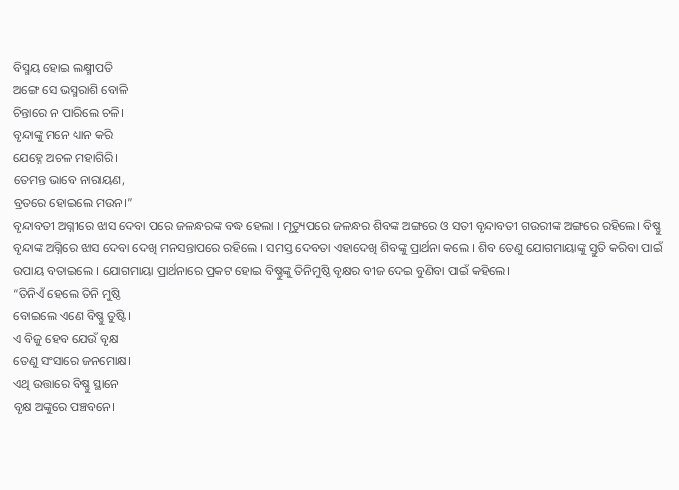ବିସ୍ମୟ ହୋଇ ଲକ୍ଷ୍ମୀପତି
ଅଙ୍ଗେ ସେ ଭସ୍ମରାଶି ବୋଳି
ଚିନ୍ତାରେ ନ ପାରିଲେ ଚଳି।
ବୃନ୍ଦାଙ୍କୁ ମନେ ଧ୍ୟାନ କରି
ଯେହ୍ନେ ଅଚଳ ମହାଗିରି।
ତେମନ୍ତ ଭାବେ ନାରାୟଣ,
ବ୍ରତରେ ହୋଇଲେ ମଉନ।”
ବୃନ୍ଦାବତୀ ଅଗ୍ନୀରେ ଝାସ ଦେବା ପରେ ଜଳନ୍ଧରଙ୍କ ବଦ୍ଧ ହେଲା । ମୃତ୍ୟୁପରେ ଜଳନ୍ଧର ଶିବଙ୍କ ଅଙ୍ଗରେ ଓ ସତୀ ବୃନ୍ଦାବତୀ ଗଉରୀଙ୍କ ଅଙ୍ଗରେ ରହିଲେ। ବିଷ୍ଣୁ ବୃନ୍ଦାଙ୍କ ଅଗ୍ନିରେ ଝାସ ଦେବା ଦେଖି ମନସନ୍ତାପରେ ରହିଲେ । ସମସ୍ତ ଦେବତା ଏହାଦେଖି ଶିବଙ୍କୁ ପ୍ରାର୍ଥନା କଲେ । ଶିବ ତେଣୁ ଯୋଗମାୟାଙ୍କୁ ସ୍ତୁତି କରିବା ପାଇଁ ଉପାୟ ବତାଇଲେ । ଯୋଗମାୟା ପ୍ରାର୍ଥନାରେ ପ୍ରକଟ ହୋଇ ବିଷ୍ଣୁଙ୍କୁ ତିନିମୁଷ୍ଠି ବୃକ୍ଷର ବୀଜ ଦେଇ ବୁଣିବା ପାଇଁ କହିଲେ।
“ତିନିଏଁ ହେଲେ ତିନି ମୁଷ୍ଠି
ବୋଇଲେ ଏଣେ ବିଷ୍ଣୁ ତୁଷ୍ଟି।
ଏ ବିଜୁ ହେବ ଯେଉଁ ବୃକ୍ଷ
ତେଣୁ ସଂସାରେ ଜନମୋକ୍ଷ।
ଏଥି ଉତ୍ତାରେ ବିଷ୍ଣୁ ସ୍ଥାନେ
ବୃକ୍ଷ ଅଙ୍କୁରେ ପଞ୍ଚବନେ।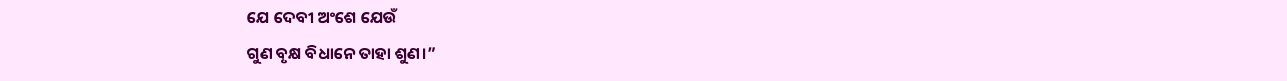ଯେ ଦେବୀ ଅଂଶେ ଯେଉଁ
ଗୁଣ ବୃକ୍ଷ ବିଧାନେ ତାହା ଶୁଣ।”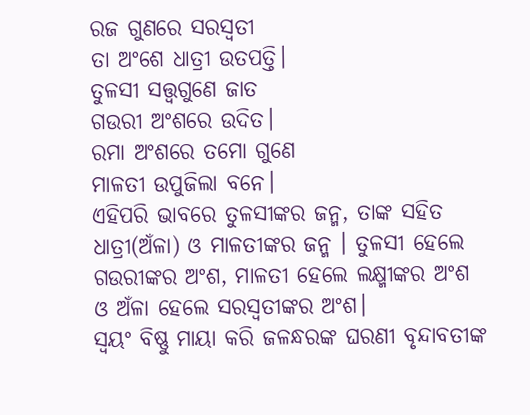ରଜ ଗୁଣରେ ସରସ୍ବତୀ
ତା ଅଂଶେ ଧାତ୍ରୀ ଉତପତ୍ତି।
ତୁଳସୀ ସତ୍ତ୍ବଗୁଣେ ଜାତ
ଗଉରୀ ଅଂଶରେ ଉଦିତ।
ରମା ଅଂଶରେ ତମୋ ଗୁଣେ
ମାଳତୀ ଉପୁଜିଲା ବନେ।
ଏହିପରି ଭାବରେ ତୁଳସୀଙ୍କର ଜନ୍ମ, ତାଙ୍କ ସହିତ ଧାତ୍ରୀ(ଅଁଳା) ଓ ମାଳତୀଙ୍କର ଜନ୍ମ । ତୁଳସୀ ହେଲେ ଗଉରୀଙ୍କର ଅଂଶ, ମାଳତୀ ହେଲେ ଲକ୍ଷ୍ମୀଙ୍କର ଅଂଶ ଓ ଅଁଳା ହେଲେ ସରସ୍ବତୀଙ୍କର ଅଂଶ।
ସ୍ବୟଂ ବିଷ୍ଣୁ ମାୟା କରି ଜଳନ୍ଧରଙ୍କ ଘରଣୀ ବୃନ୍ଦାବତୀଙ୍କ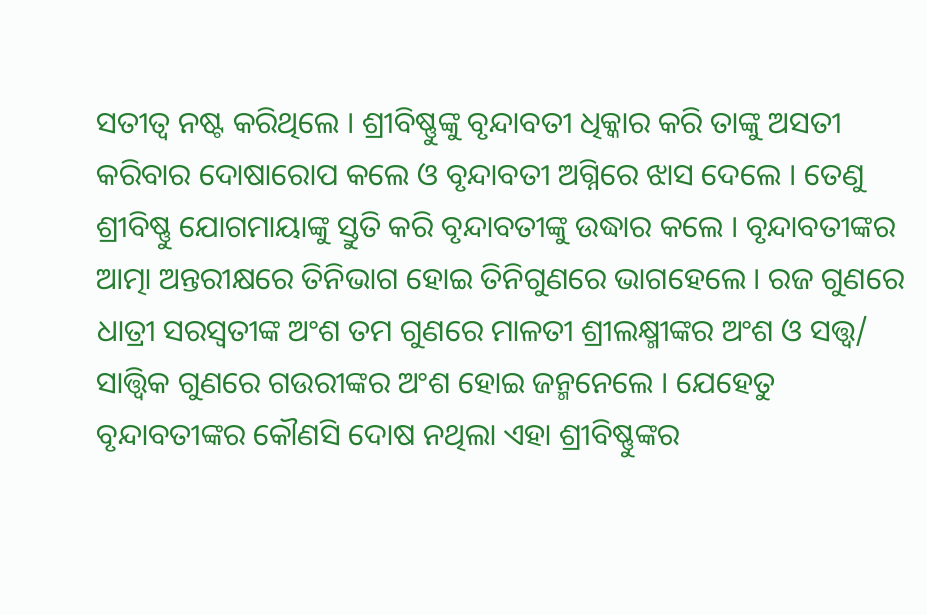ସତୀତ୍ବ ନଷ୍ଟ କରିଥିଲେ । ଶ୍ରୀବିଷ୍ଣୁଙ୍କୁ ବୃନ୍ଦାବତୀ ଧିକ୍କାର କରି ତାଙ୍କୁ ଅସତୀ କରିବାର ଦୋଷାରୋପ କଲେ ଓ ବୃନ୍ଦାବତୀ ଅଗ୍ନିରେ ଝାସ ଦେଲେ । ତେଣୁ ଶ୍ରୀବିଷ୍ଣୁ ଯୋଗମାୟାଙ୍କୁ ସ୍ତୁତି କରି ବୃନ୍ଦାବତୀଙ୍କୁ ଉଦ୍ଧାର କଲେ । ବୃନ୍ଦାବତୀଙ୍କର ଆତ୍ମା ଅନ୍ତରୀକ୍ଷରେ ତିନିଭାଗ ହୋଇ ତିନିଗୁଣରେ ଭାଗହେଲେ । ରଜ ଗୁଣରେ ଧାତ୍ରୀ ସରସ୍ବତୀଙ୍କ ଅଂଶ ତମ ଗୁଣରେ ମାଳତୀ ଶ୍ରୀଲକ୍ଷ୍ମୀଙ୍କର ଅଂଶ ଓ ସତ୍ତ୍ବ/ ସାତ୍ତ୍ବିକ ଗୁଣରେ ଗଉରୀଙ୍କର ଅଂଶ ହୋଇ ଜନ୍ମନେଲେ । ଯେହେତୁ ବୃନ୍ଦାବତୀଙ୍କର କୌଣସି ଦୋଷ ନଥିଲା ଏହା ଶ୍ରୀବିଷ୍ଣୁଙ୍କର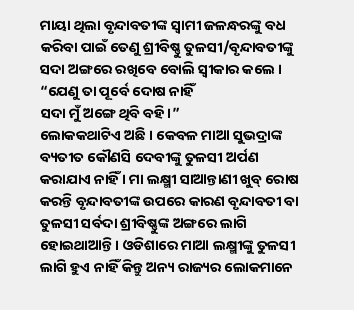ମାୟା ଥିଲା ବୃନ୍ଦାବତୀଙ୍କ ସ୍ବାମୀ ଜଳନ୍ଧରଙ୍କୁ ବଧ କରିବା ପାଇଁ ତେଣୁ ଶ୍ରୀବିଷ୍ଣୁ ତୁଳସୀ/ବୃନ୍ଦାବତୀଙ୍କୁ ସଦା ଅଙ୍ଗରେ ରଖିବେ ବୋଲି ସ୍ବୀକାର କଲେ ।
“ଯେଣୁ ତା ପୂର୍ବେ ଦୋଷ ନାହିଁ
ସଦା ମୁଁ ଅଙ୍ଗେ ଥିବି ବହି।”
ଲୋକକଥାଟିଏ ଅଛି । କେବଳ ମାଆ ସୁଭଦ୍ରାଙ୍କ ବ୍ୟତୀତ କୌଣସି ଦେବୀଙ୍କୁ ତୁଳସୀ ଅର୍ପଣ କରାଯାଏ ନାହିଁ । ମା ଲକ୍ଷ୍ମୀ ସାଆନ୍ତାଣୀ ଖୁବ୍ ରୋଷ କରନ୍ତି ବୃନ୍ଦାବତୀଙ୍କ ଉପରେ କାରଣ ବୃନ୍ଦାବତୀ ବା ତୁଳସୀ ସର୍ବଦା ଶ୍ରୀବିଷ୍ଣୁଙ୍କ ଅଙ୍ଗରେ ଲାଗି ହୋଇଥାଆନ୍ତି । ଓଡିଶାରେ ମାଆ ଲକ୍ଷ୍ମୀଙ୍କୁ ତୁଳସୀ ଲାଗି ହୁଏ ନାହିଁ କିନ୍ତୁ ଅନ୍ୟ ରାଜ୍ୟର ଲୋକମାନେ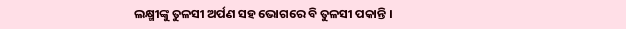ଲକ୍ଷ୍ମୀଙ୍କୁ ତୁଳସୀ ଅର୍ପଣ ସହ ଭୋଗରେ ବି ତୁଳସୀ ପକାନ୍ତି ।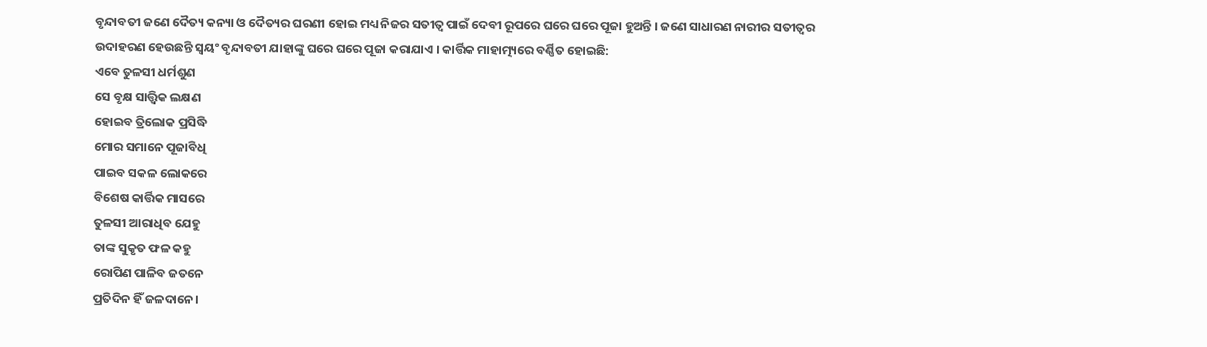ବୃନ୍ଦାବତୀ ଜଣେ ଦୈତ୍ୟ କନ୍ୟା ଓ ଦୈତ୍ୟର ଘରଣୀ ହୋଇ ମଧ୍ୟ ନିଜର ସତୀତ୍ବ ପାଇଁ ଦେବୀ ରୂପରେ ଘରେ ଘରେ ପୂଜା ହୁଅନ୍ତି । ଜଣେ ସାଧାରଣ ନାରୀର ସତୀତ୍ବର ଉଦାହରଣ ହେଉଛନ୍ତି ସ୍ବୟଂ ବୃନ୍ଦାବତୀ ଯାହାଙ୍କୁ ଘରେ ଘରେ ପୂଜା କରାଯାଏ । କାର୍ତ୍ତିକ ମାହାତ୍ମ୍ୟରେ ବର୍ଣ୍ଣିତ ହୋଇଛି:
ଏବେ ତୁଳସୀ ଧର୍ମଶୁଣ
ସେ ବୃକ୍ଷ ସାତ୍ତ୍ବିକ ଲକ୍ଷଣ
ହୋଇବ ତ୍ରିଲୋକ ପ୍ରସିଦ୍ଧି
ମୋର ସମାନେ ପୂଜାବିଧି
ପାଇବ ସକଳ ଲୋକରେ
ବିଶେଷ କାର୍ତ୍ତିକ ମାସରେ
ତୁଳସୀ ଆରାଧିବ ଯେହୁ
ତାଙ୍କ ସୁକୃତ ଫଳ କହୁ
ରୋପିଣ ପାଳିବ ଜତନେ
ପ୍ରତିଦିନ ହିଁ ଜଳଦାନେ।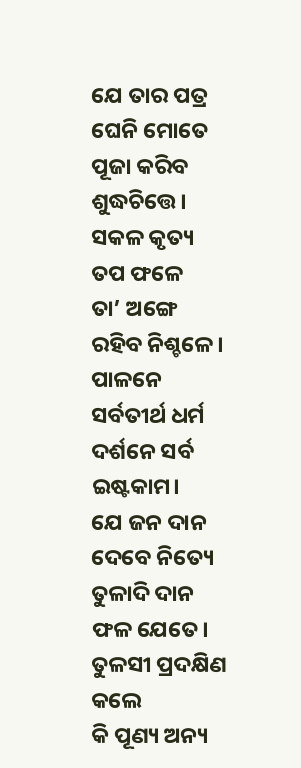ଯେ ତାର ପତ୍ର ଘେନି ମୋତେ
ପୂଜା କରିବ ଶୁଦ୍ଧଚିତ୍ତେ।
ସକଳ କୃତ୍ୟ ତପ ଫଳେ
ତା’ ଅଙ୍ଗେ ରହିବ ନିଶ୍ଚଳେ।
ପାଳନେ ସର୍ବତୀର୍ଥ ଧର୍ମ
ଦର୍ଶନେ ସର୍ବ ଇଷ୍ଟକାମ।
ଯେ ଜନ ଦାନ ଦେବେ ନିତ୍ୟେ
ତୁଳାଦି ଦାନ ଫଳ ଯେତେ।
ତୁଳସୀ ପ୍ରଦକ୍ଷିଣ କଲେ
କି ପୂଣ୍ୟ ଅନ୍ୟ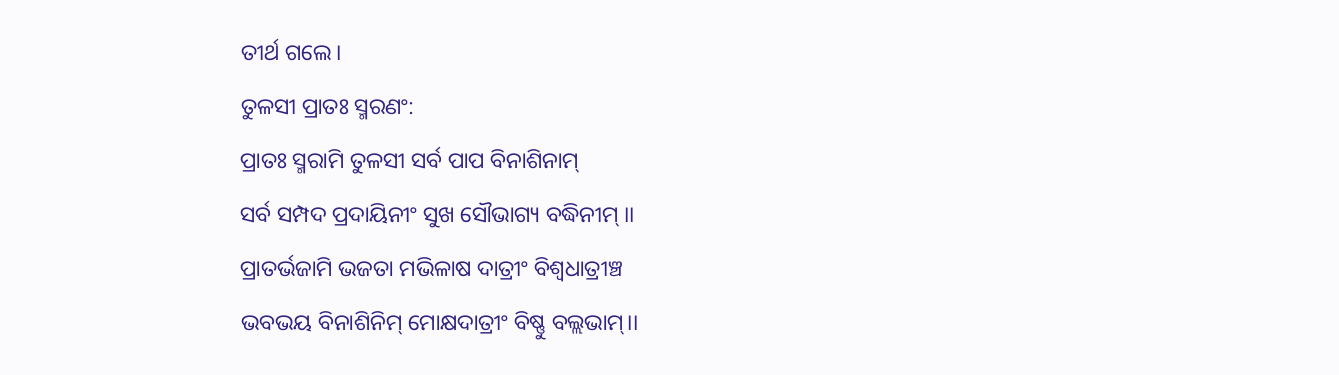ତୀର୍ଥ ଗଲେ।
ତୁଳସୀ ପ୍ରାତଃ ସ୍ମରଣଂ:
ପ୍ରାତଃ ସ୍ମରାମି ତୁଳସୀ ସର୍ବ ପାପ ବିନାଶିନାମ୍
ସର୍ବ ସମ୍ପଦ ପ୍ରଦାୟିନୀଂ ସୁଖ ସୌଭାଗ୍ୟ ବଦ୍ଧିନୀମ୍ ।।
ପ୍ରାତର୍ଭଜାମି ଭଜତା ମଭିଳାଷ ଦାତ୍ରୀଂ ବିଶ୍ଵଧାତ୍ରୀଞ୍ଚ
ଭବଭୟ ବିନାଶିନିମ୍ ମୋକ୍ଷଦାତ୍ରୀଂ ବିଷ୍ଣୁ ବଲ୍ଲଭାମ୍।।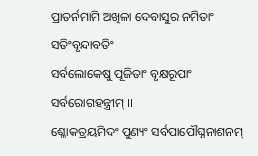ପ୍ରାତର୍ନମାମି ଅଖିଳା ଦେବାସୁର ନମିତାଂ ସତିଂବୃନ୍ଦାବତିଂ
ସର୍ବଲୋକେଷୁ ପୂଜିତାଂ ବୃକ୍ଷରୂପାଂ ସର୍ବରୋଗହନ୍ତ୍ରୀମ୍ ।।
ଶ୍ଳୋକତ୍ରୟମିଦଂ ପୁଣ୍ୟଂ ସର୍ବପାପୌଘ୍ନନାଶନମ୍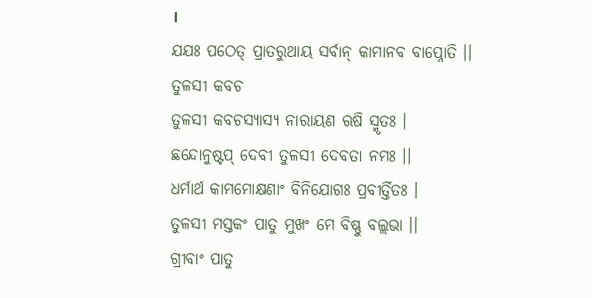।
ଯଯଃ ପଠେତ୍ ପ୍ରାତରୁଥାୟ ସର୍ବାନ୍ କାମାନବ ବାପ୍ନୋତି ।।
ତୁଳସୀ କବଚ
ତୁଳସୀ କବଚସ୍ୟାସ୍ୟ ନାରାୟଣ ଋଷି ସ୍ମୃତଃ ।
ଛନ୍ଦୋନୁଷ୍ଟପ୍ ଦେବୀ ତୁଳସୀ ଦେବତା ନମଃ ।।
ଧର୍ମାର୍ଥ କାମମୋକ୍ଷଣାଂ ବିନିଯୋଗଃ ପ୍ରବୀର୍ତ୍ତିତଃ ।
ତୁଳସୀ ମସ୍ତକଂ ପାତୁ ମୁଖଂ ମେ ବିଷ୍ଣୁ ବଲ୍ଲଭା ।।
ଗ୍ରୀବାଂ ପାତୁ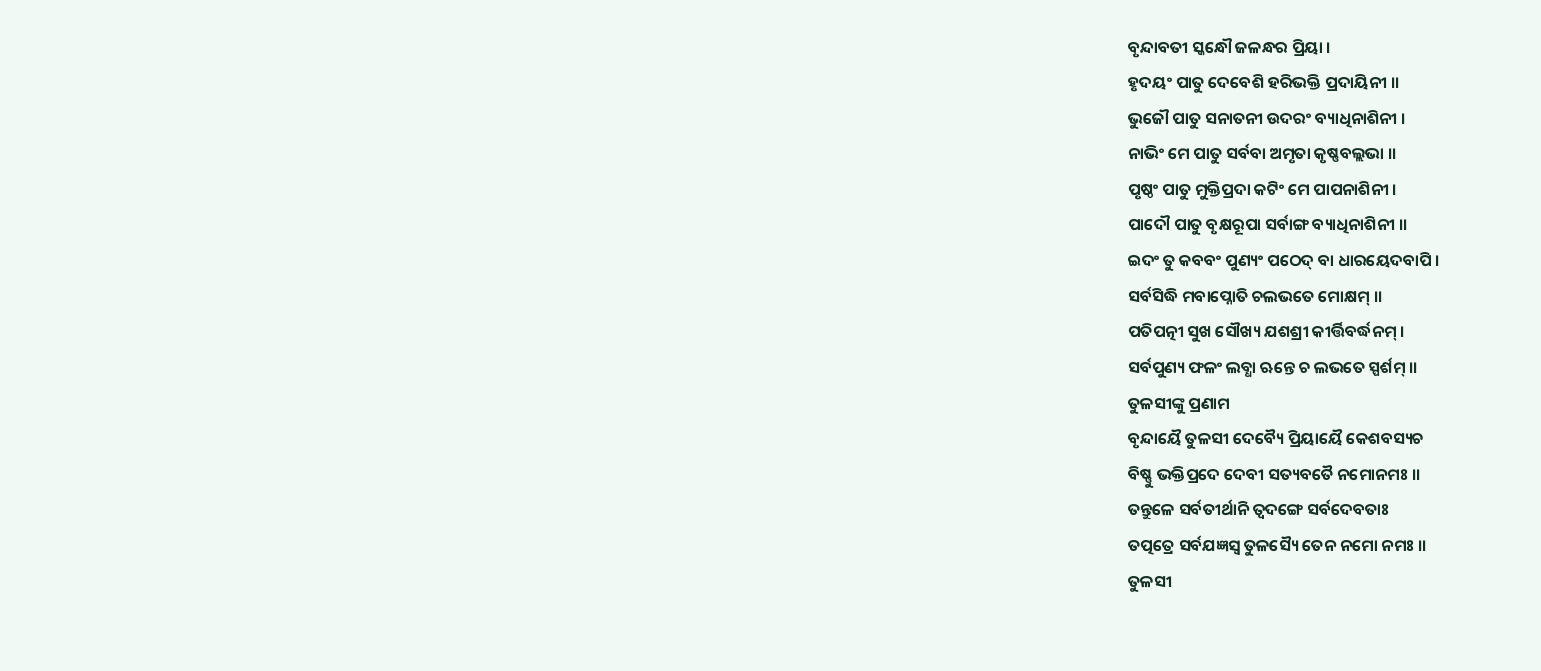ବୃନ୍ଦାବତୀ ସ୍କନ୍ଧୌ ଜଳନ୍ଧର ପ୍ରିୟା ।
ହୃଦୟଂ ପାତୁ ଦେବେଶି ହରିଭକ୍ତି ପ୍ରଦାୟିନୀ ।।
ଭୁଜୌ ପାତୁ ସନାତନୀ ଉଦରଂ ବ୍ୟାଧିନାଶିନୀ ।
ନାଭିଂ ମେ ପାତୁ ସର୍ବବା ଅମୃତା କୃଷ୍ଣବଲ୍ଲଭା ।।
ପୃଷ୍ଠଂ ପାତୁ ମୁକ୍ତିପ୍ରଦା କଟିଂ ମେ ପାପନାଶିନୀ ।
ପାଦୌ ପାତୁ ବୃକ୍ଷରୂପା ସର୍ବାଙ୍ଗ ବ୍ୟାଧିନାଶିନୀ ।।
ଇଦଂ ତୁ କବବଂ ପୁଣ୍ୟଂ ପଠେଦ୍ ବା ଧାରୟେଦବାପି ।
ସର୍ବସିଦ୍ଧି ମବାପ୍ନୋତି ଚଲଭତେ ମୋକ୍ଷମ୍ ।।
ପତିପତ୍ନୀ ସୁଖ ସୌଖ୍ୟ ଯଶଶ୍ରୀ କୀର୍ତ୍ତିବର୍ଦ୍ଧନମ୍ ।
ସର୍ବପୁଣ୍ୟ ଫଳଂ ଲବ୍ଧା ଋନ୍ତେ ଚ ଲଭତେ ସ୍ପର୍ଶମ୍ ।।
ତୁଳସୀଙ୍କୁ ପ୍ରଣାମ
ବୃନ୍ଦାୟୈ ତୁଳସୀ ଦେବ୍ୟୈ ପ୍ରିୟାୟୈ କେଶବସ୍ୟଚ
ବିଷ୍ଣୁ ଭକ୍ତିପ୍ରଦେ ଦେବୀ ସତ୍ୟବତୈ ନମୋନମଃ ।।
ତନ୍ତୁଳେ ସର୍ବତୀର୍ଥାନି ତ୍ୱଦଙ୍ଗେ ସର୍ବଦେବତାଃ
ତତ୍ପତ୍ରେ ସର୍ବଯଜ୍ଞସ୍ୱ ତୁଳସ୍ୟୈ ତେନ ନମୋ ନମଃ ।।
ତୁଳସୀ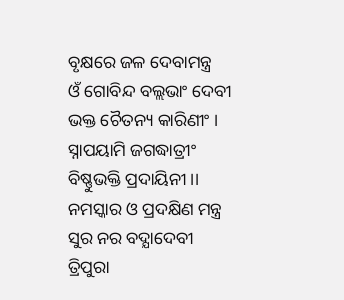ବୃକ୍ଷରେ ଜଳ ଦେବାମନ୍ତ୍ର
ଓଁ ଗୋବିନ୍ଦ ବଲ୍ଲଭାଂ ଦେବୀ ଭକ୍ତ ଚୈତନ୍ୟ କାରିଣୀଂ ।
ସ୍ନାପୟାମି ଜଗଦ୍ଧାତ୍ରୀଂ ବିଷ୍ଣୁଭକ୍ତି ପ୍ରଦାୟିନୀ ।।
ନମସ୍କାର ଓ ପ୍ରଦକ୍ଷିଣ ମନ୍ତ୍ର
ସୁର ନର ବଦ୍ଯାଦେବୀ ତ୍ରିପୁରା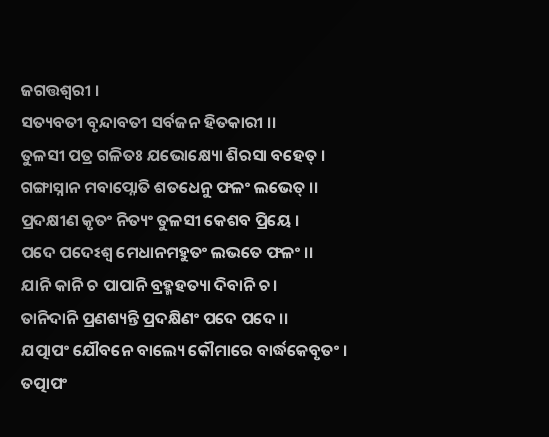ଜଗତ୍ତଶ୍ଵରୀ ।
ସତ୍ୟବତୀ ବୃନ୍ଦାବତୀ ସର୍ବଜନ ହିତକାରୀ ।।
ତୁଳସୀ ପତ୍ର ଗଳିତଃ ଯଭୋକ୍ଷ୍ୟୋ ଶିରସା ବହେତ୍ ।
ଗଙ୍ଗାସ୍ନାନ ମବାପ୍ନୋତି ଶତଧେନୁ ଫଳଂ ଲଭେତ୍ ।।
ପ୍ରଦକ୍ଷୀଣ କୃତଂ ନିତ୍ୟଂ ତୁଳସୀ କେଶବ ପ୍ରିୟେ ।
ପଦେ ପଦେଽଶ୍ଵ ମେଧାନମହୁତଂ ଲଭତେ ଫଳଂ ।।
ଯାନି କାନି ଚ ପାପାନି ବ୍ରହ୍ମହତ୍ୟା ଦିବାନି ଚ।
ତାନିଦାନି ପ୍ରଣଶ୍ୟନ୍ତି ପ୍ରଦକ୍ଷିଣଂ ପଦେ ପଦେ ।।
ଯତ୍ପାପଂ ଯୌବନେ ବାଲ୍ୟେ କୌମାରେ ବାର୍ଦ୍ଧକେବୃତଂ ।
ତତ୍ପାପଂ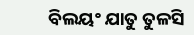ବିଲୟଂ ଯାତୁ ତୁଳସି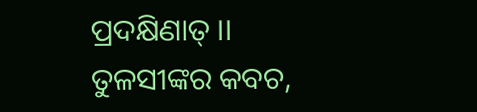ପ୍ରଦକ୍ଷିଣାତ୍ ।।
ତୁଳସୀଙ୍କର କବଚ,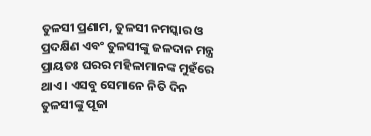ତୁଳସୀ ପ୍ରଣାମ, ତୁଳସୀ ନମସ୍କାର ଓ ପ୍ରଦକ୍ଷିଣ ଏବଂ ତୁଳସୀଙ୍କୁ ଜଳଦାନ ମନ୍ତ୍ର ପ୍ରାୟତଃ ଘରର ମହିଳାମାନଙ୍କ ମୁହଁରେ ଥାଏ । ଏସବୁ ସେମାନେ ନିତି ଦିନ ତୁଳସୀଙ୍କୁ ପୂଜା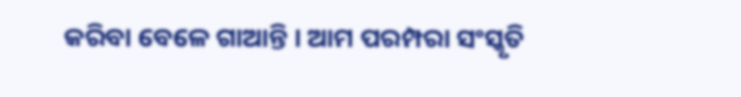କରିବା ବେଳେ ଗାଆନ୍ତି । ଆମ ପରମ୍ପରା ସଂସ୍କୃତି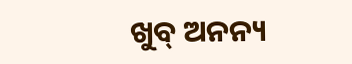ଖୁବ୍ ଅନନ୍ୟ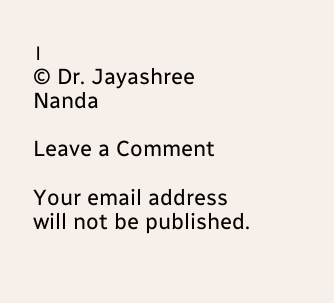।
© Dr. Jayashree Nanda

Leave a Comment

Your email address will not be published.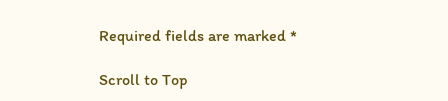Required fields are marked *

Scroll to Top